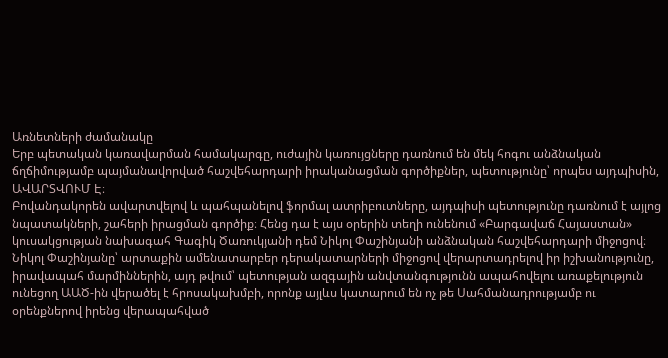Առնետների ժամանակը
Երբ պետական կառավարման համակարգը, ուժային կառույցները դառնում են մեկ հոգու անձնական ճղճիմությամբ պայմանավորված հաշվեհարդարի իրականացման գործիքներ, պետությունը՝ որպես այդպիսին, ԱՎԱՐՏՎՈՒՄ Է։
Բովանդակորեն ավարտվելով և պահպանելով ֆորմալ ատրիբուտները, այդպիսի պետությունը դառնում է այլոց նպատակների, շահերի իրացման գործիք։ Հենց դա է այս օրերին տեղի ունենում «Բարգավաճ Հայաստան» կուսակցության նախագահ Գագիկ Ծառուկյանի դեմ Նիկոլ Փաշինյանի անձնական հաշվեհարդարի միջոցով։
Նիկոլ Փաշինյանը՝ արտաքին ամենատարբեր դերակատարների միջոցով վերարտադրելով իր իշխանությունը, իրավապահ մարմիններին, այդ թվում՝ պետության ազգային անվտանգությունն ապահովելու առաքելություն ունեցող ԱԱԾ-ին վերածել է հրոսակախմբի, որոնք այլևս կատարում են ոչ թե Սահմանադրությամբ ու օրենքներով իրենց վերապահված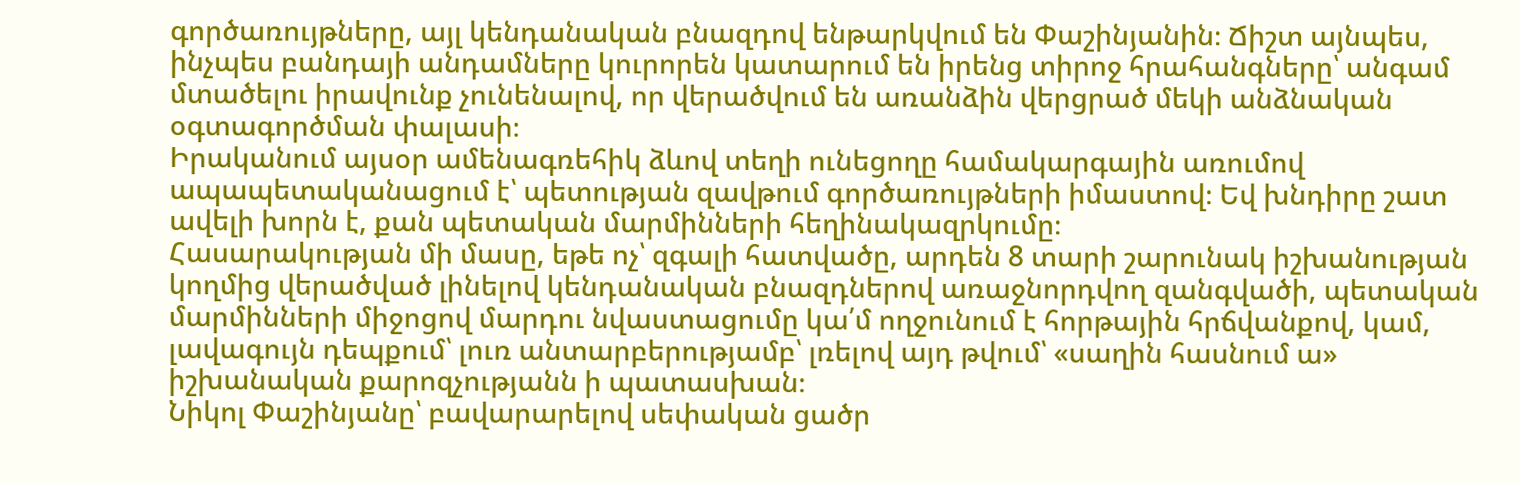գործառույթները, այլ կենդանական բնազդով ենթարկվում են Փաշինյանին։ Ճիշտ այնպես, ինչպես բանդայի անդամները կուրորեն կատարում են իրենց տիրոջ հրահանգները՝ անգամ մտածելու իրավունք չունենալով, որ վերածվում են առանձին վերցրած մեկի անձնական օգտագործման փալասի։
Իրականում այսօր ամենագռեհիկ ձևով տեղի ունեցողը համակարգային առումով ապապետականացում է՝ պետության զավթում գործառույթների իմաստով։ Եվ խնդիրը շատ ավելի խորն է, քան պետական մարմինների հեղինակազրկումը։
Հասարակության մի մասը, եթե ոչ՝ զգալի հատվածը, արդեն 8 տարի շարունակ իշխանության կողմից վերածված լինելով կենդանական բնազդներով առաջնորդվող զանգվածի, պետական մարմինների միջոցով մարդու նվաստացումը կա՛մ ողջունում է հորթային հրճվանքով, կամ, լավագույն դեպքում՝ լուռ անտարբերությամբ՝ լռելով այդ թվում՝ «սաղին հասնում ա» իշխանական քարոզչությանն ի պատասխան։
Նիկոլ Փաշինյանը՝ բավարարելով սեփական ցածր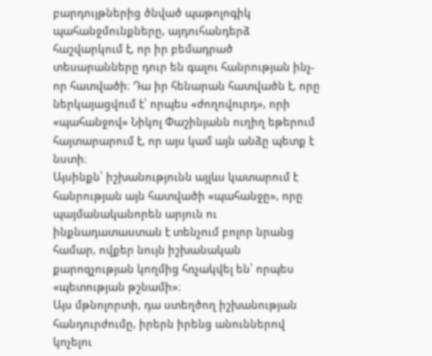բարդույթներից ծնված պաթոլոգիկ պահանջմունքները, այդուհանդերձ հաշվարկում է, որ իր բեմադրած տեսարանները դուր են գալու հանրության ինչ-որ հատվածի։ Դա իր հենարան հատվածն է, որը ներկայացվում է՝ որպես «ժողովուրդ», որի «պահանջով» Նիկոլ Փաշինյանն ուղիղ եթերում հայտարարում է, որ այս կամ այն անձը պետք է նստի։
Այսինքն՝ իշխանությունն այլևս կատարում է հանրության այն հատվածի «պահանջը», որը պայմանականորեն արյուն ու ինքնադատաստան է տենչում բոլոր նրանց համար, ովքեր նույն իշխանական քարոզչության կողմից հռչակվել են՝ որպես «պետության թշնամի»։
Այս մթնոլորտի, դա ստեղծող իշխանության հանդուրժումը, իրերն իրենց անուններով կոչելու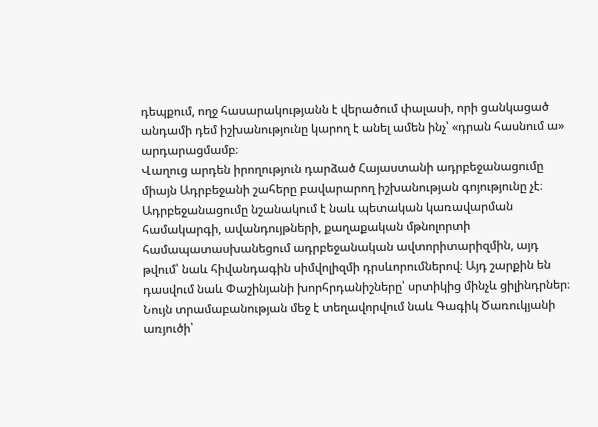դեպքում, ողջ հասարակությանն է վերածում փալասի, որի ցանկացած անդամի դեմ իշխանությունը կարող է անել ամեն ինչ՝ «դրան հասնում ա» արդարացմամբ։
Վաղուց արդեն իրողություն դարձած Հայաստանի ադրբեջանացումը միայն Ադրբեջանի շահերը բավարարող իշխանության գոյությունը չէ։ Ադրբեջանացումը նշանակում է նաև պետական կառավարման համակարգի, ավանդույթների, քաղաքական մթնոլորտի համապատասխանեցում ադրբեջանական ավտորիտարիզմին, այդ թվում՝ նաև հիվանդագին սիմվոլիզմի դրսևորումներով։ Այդ շարքին են դասվում նաև Փաշինյանի խորհրդանիշները՝ սրտիկից մինչև ցիլինդրներ։
Նույն տրամաբանության մեջ է տեղավորվում նաև Գագիկ Ծառուկյանի առյուծի՝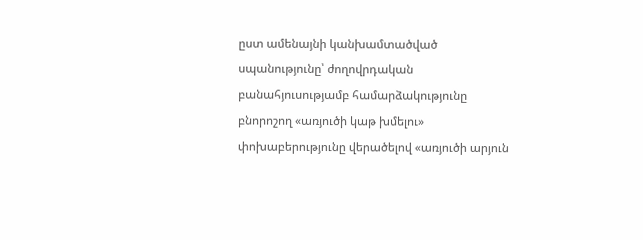ըստ ամենայնի կանխամտածված սպանությունը՝ ժողովրդական բանահյուսությամբ համարձակությունը բնորոշող «առյուծի կաթ խմելու» փոխաբերությունը վերածելով «առյուծի արյուն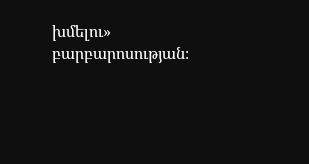խմելու» բարբարոսության։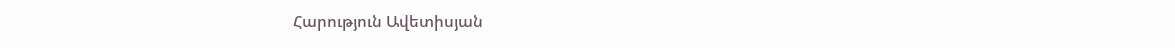Հարություն Ավետիսյան